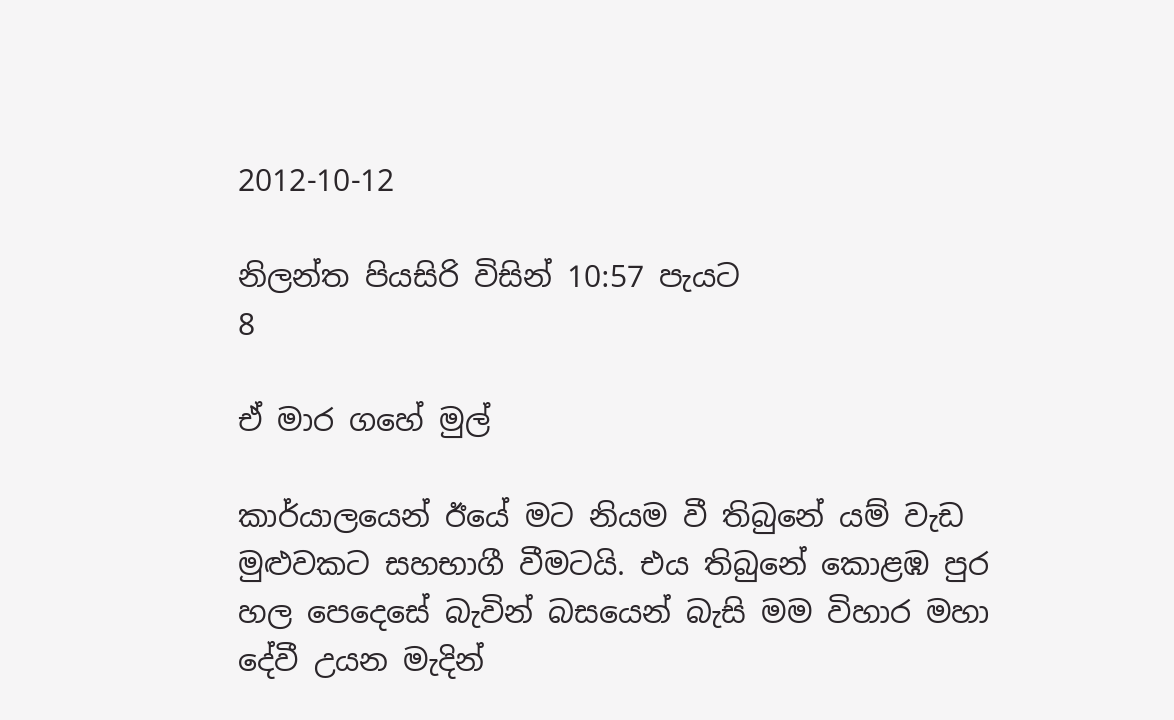2012-10-12

නිලන්ත පියසිරි විසින් 10:57 පැයට
8

ඒ මාර ගහේ මුල්

කාර්යාලයෙන් ඊයේ මට නියම වී තිබුනේ යම් වැඩ මුළුවකට සහභාගී වීමටයි. එය තිබුනේ කොළඹ පුර හල පෙදෙසේ බැවින් බසයෙන් බැසි මම විහාර මහා දේවී උයන මැදින්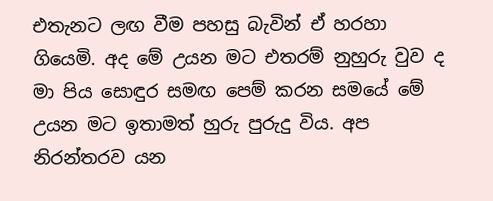එතැනට ලඟ වීම පහසු බැවින් ඒ හරහා ගියෙමි. අද මේ උයන මට එතරම් නුහුරු වුව ද මා පිය සොඳුර සමඟ පෙම් කරන සමයේ මේ උයන මට ඉතාමත් හුරු පුරුදු විය. අප නිරන්තරව යන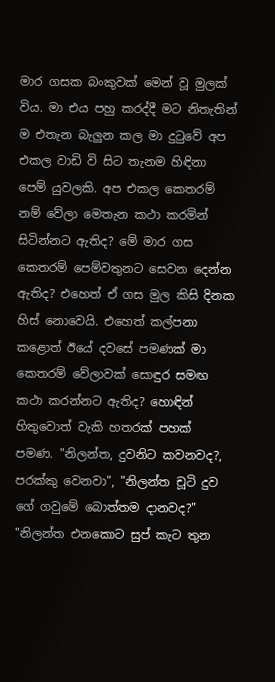මාර ගසක බංකුවක් මෙන් වූ මුලක් විය. මා එය පහු කරද්දී මට නිතැතින් ම එතැන බැලුන කල මා දුටුවේ අප එකල වාඩි වි සිට තැනම හිඳිනා පෙම් යුවලකි. අප එකල කෙතරම් නම් වේලා මෙතැන කථා කරමින් සිටින්නට ඇතිද? මේ මාර ගස කෙතරම් පෙම්වතුනට සෙවන දෙන්න ඇතිද? එහෙත් ඒ ගස මුල කිසි දිනක හිස් නොවෙයි. එහෙත් කල්පනා කළොත් ඊයේ දවසේ පමණක් මා කෙතරම් වේලාවක් සොඳුර සමඟ කථා කරන්නට ඇතිද? හොඳින් හිතුවොත් වැකි හතරක් පහක් පමණ. "නිලන්ත, දුවනිට කවනවද?, පරක්කු වෙනවා", "නිලන්ත චූටි දුව ගේ ගවුමේ බොත්තම දානවද?" "නිලන්ත එනකොට සුප් කැට තුන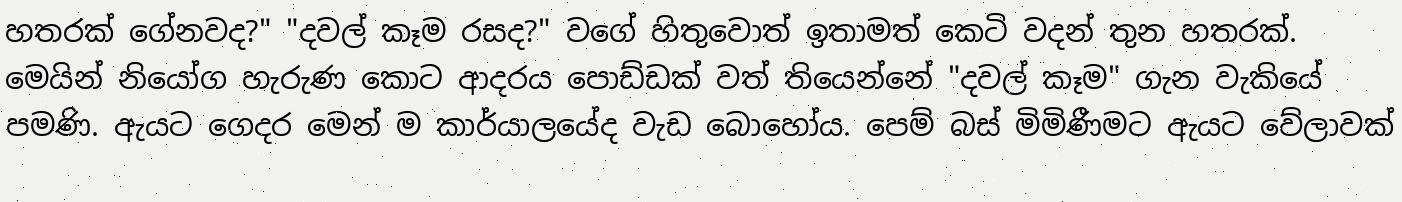හතරක් ගේනවද?" "දවල් කෑම රසද?" වගේ හිතුවොත් ඉතාමත් කෙටි වදන් තුන හතරක්. මෙයින් නියෝග හැරුණ කොට ආදරය පොඩ්ඩක් වත් තියෙන්නේ "දවල් කෑම" ගැන වැකියේ පමණි. ඇයට ගෙදර මෙන් ම කාර්යාලයේද වැඩ බොහෝය. පෙම් බස් මිමිණීමට ඇයට වේලාවක්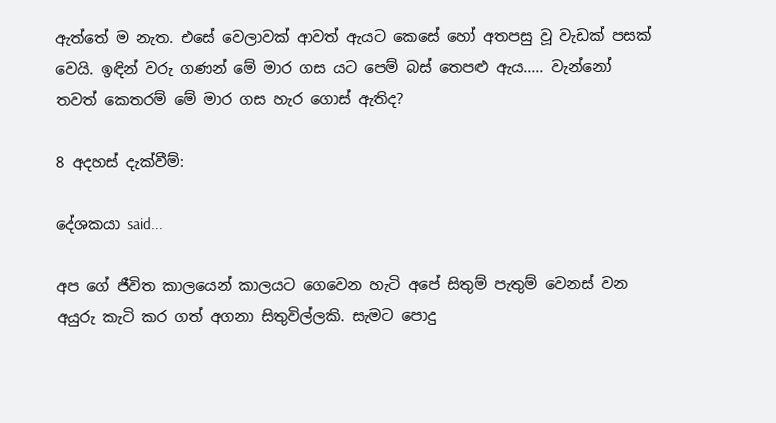ඇත්තේ ම නැත. එසේ වෙලාවක් ආවත් ඇයට කෙසේ හෝ අතපසු වූ වැඩක් පසක් වෙයි. ඉඳින් වරු ගණන් මේ මාර ගස යට පෙම් බස් තෙපළු ඇය..... වැන්නෝ තවත් කෙතරම් මේ මාර ගස හැර ගොස් ඇතිද?

8 අදහස් දැක්වීම්:

දේශකයා said...

අප ගේ ජීවිත කාලයෙන් කාලය‍ට ගෙවෙන හැටි අපේ සිතුම් පැතුම් වෙනස් වන අයුරු කැටි කර ගත් අගනා සිතුවිල්ලකි. සැමට පොදු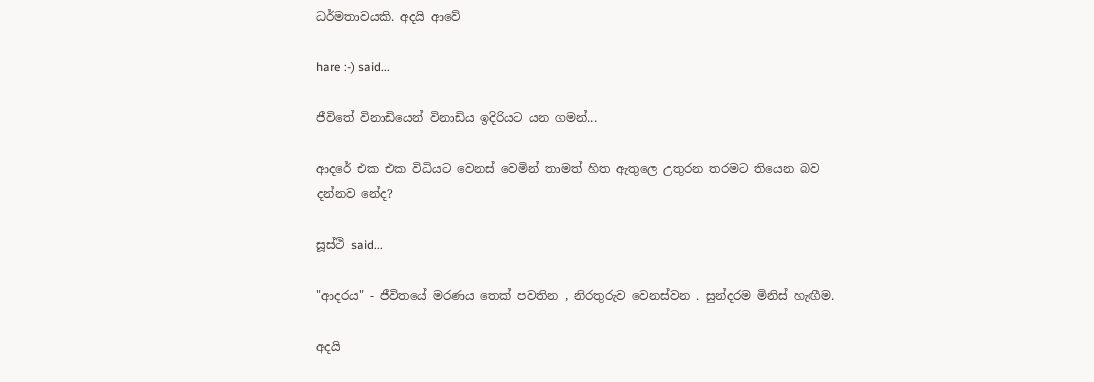ධර්මතාවයකි. අදයි ආවේ

hare :-) said...

ජීවිතේ විනාඩියෙන් විනාඩිය ඉදිරියට යන ගමන්...

ආදරේ එක එක විධියට වෙනස් වෙමින් තාමත් හිත ඇතුලෙ උතුරන තරමට තියෙන බව දන්නව නේද?

සූස්ථි said...

"ආදරය" - ජීවිතයේ මරණය තෙක් පවතින , නිරතුරුව වෙනස්වන . සුන්දරම මිනිස් හැඟීම.

අදයි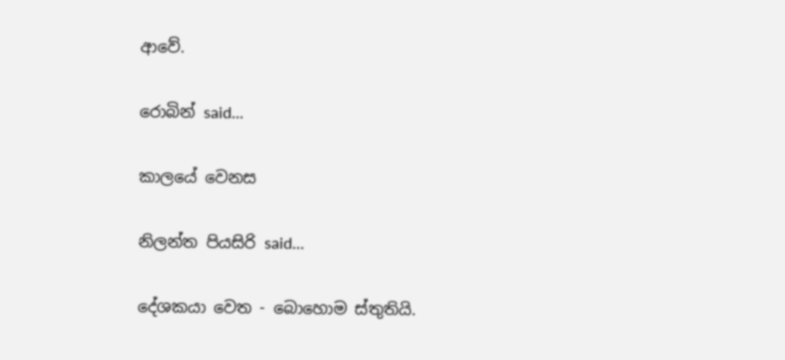ආවේ.

රොබින් said...

කාලයේ වෙනස

නිලන්ත පියසිරි said...

දේශකයා වෙත - බොහොම ස්තුතියි.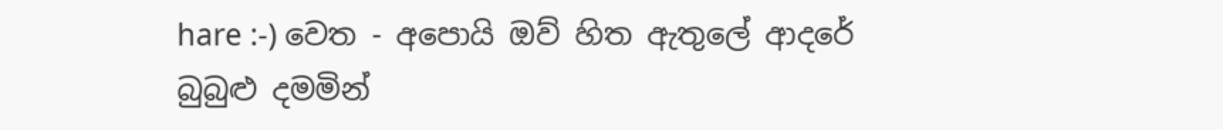hare :-) වෙත - අපොයි ඔව් හිත ඇතුලේ ආදරේ බුබුළු දමමින්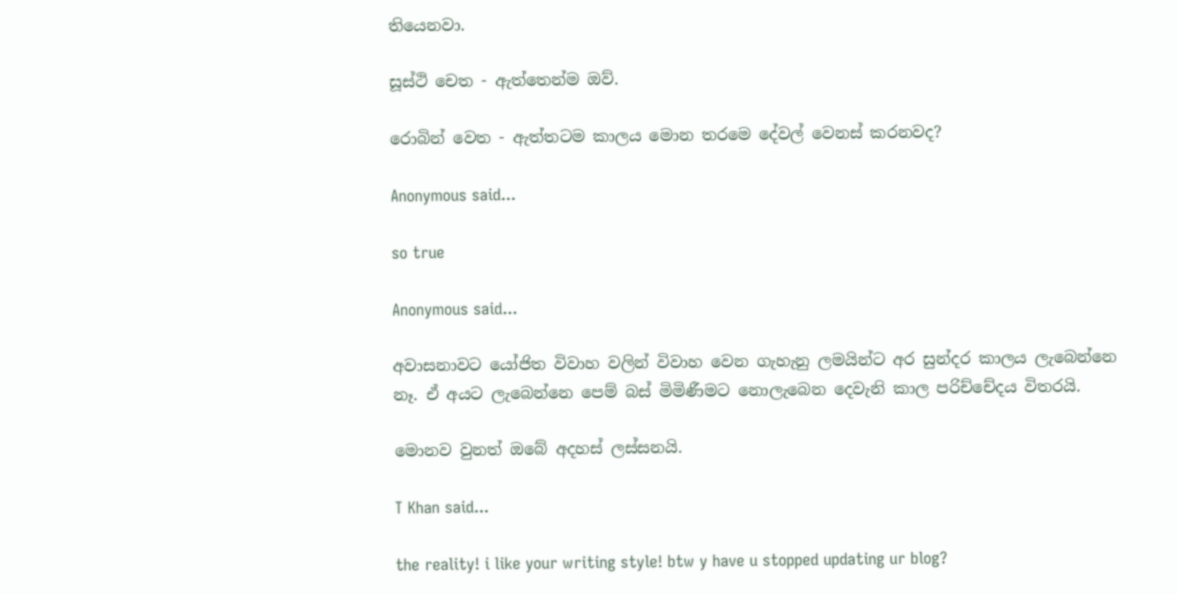තියෙනවා.

සූස්ථි චෙත - ඇත්තෙන්ම ඔව්.

රොබින් වෙත - ඇත්තටම කාලය මොන තරමෙ දේවල් වෙනස් කරනවද?

Anonymous said...

so true

Anonymous said...

අවාසනාවට යෝජිත විවාහ වලින් විවාහ වෙන ගැහැනු ලමයින්ට අර සුන්දර කාලය ලැබෙන්නෙ නෑ. ඒ අයට ලැබෙන්නෙ පෙම් බස් මිමිණීමට නොලැබෙන දෙවැනි කාල පරිච්චේදය විතරයි.

මොනව වුනත් ඔබේ අදහස් ලස්සනයි.

T Khan said...

the reality! i like your writing style! btw y have u stopped updating ur blog?